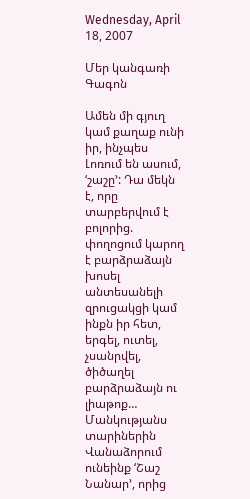Wednesday, April 18, 2007

Մեր կանգառի Գագոն

Ամեն մի գյուղ կամ քաղաք ունի իր, ինչպես Լոռում են ասում, ‘շաշը’: Դա մեկն է, որը տարբերվում է բոլորից. փողոցում կարող է բարձրաձայն խոսել անտեսանելի զրուցակցի կամ ինքն իր հետ, երգել, ուտել, չսանրվել, ծիծաղել բարձրաձայն ու լիաթոք… Մանկությանս տարիներին Վանաձորում ունեինք ‘Շաշ Նանար’, որից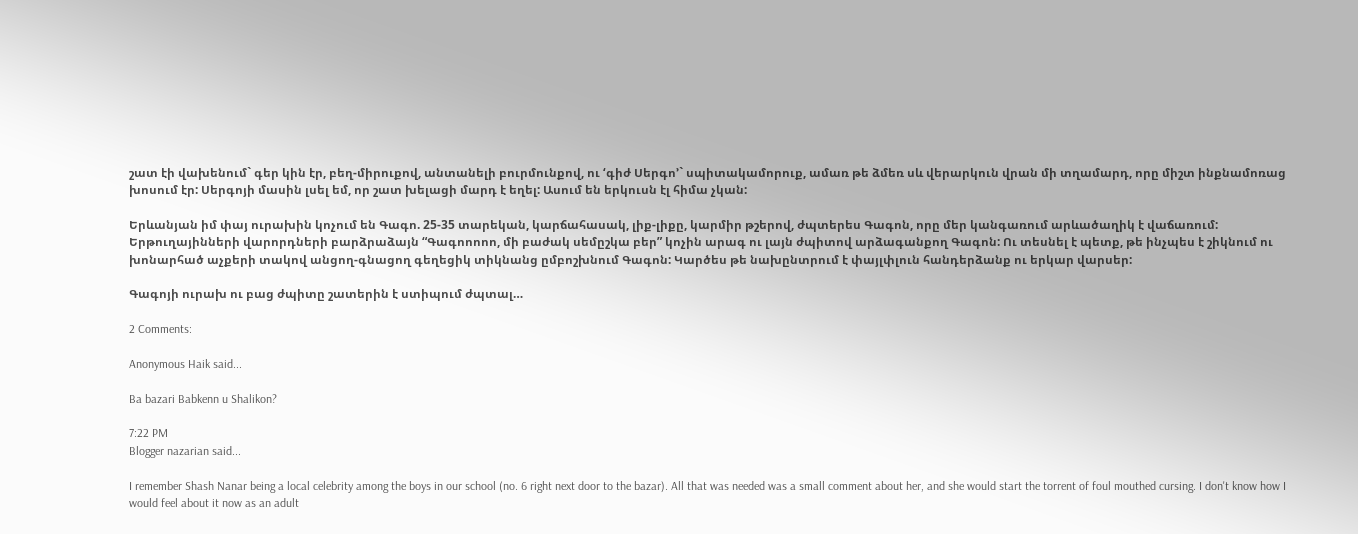շատ էի վախենում` գեր կին էր, բեղ-միրուքով, անտանելի բուրմունքով, ու ‘գիժ Սերգո’` սպիտակամորուք, ամառ թե ձմեռ սև վերարկուն վրան մի տղամարդ, որը միշտ ինքնամոռաց խոսում էր: Սերգոյի մասին լսել եմ, որ շատ խելացի մարդ է եղել: Ասում են երկուսն էլ հիմա չկան:

Երևանյան իմ փայ ուրախին կոչում են Գագո. 25-35 տարեկան, կարճահասակ, լիք-լիքը, կարմիր թշերով, ժպտերես Գագոն, որը մեր կանգառում արևածաղիկ է վաճառում: Երթուղայինների վարորդների բարձրաձայն “Գագոոոոո, մի բաժակ սեմըշկա բեր” կոչին արագ ու լայն ժպիտով արձագանքող Գագոն: Ու տեսնել է պետք, թե ինչպես է շիկնում ու խոնարհած աչքերի տակով անցող-գնացող գեղեցիկ տիկնանց ըմբոշխնում Գագոն: Կարծես թե նախընտրում է փայլփլուն հանդերձանք ու երկար վարսեր:

Գագոյի ուրախ ու բաց ժպիտը շատերին է ստիպում ժպտալ…

2 Comments:

Anonymous Haik said...

Ba bazari Babkenn u Shalikon?

7:22 PM
Blogger nazarian said...

I remember Shash Nanar being a local celebrity among the boys in our school (no. 6 right next door to the bazar). All that was needed was a small comment about her, and she would start the torrent of foul mouthed cursing. I don't know how I would feel about it now as an adult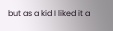but as a kid I liked it a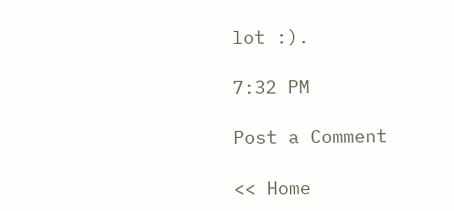lot :).

7:32 PM

Post a Comment

<< Home